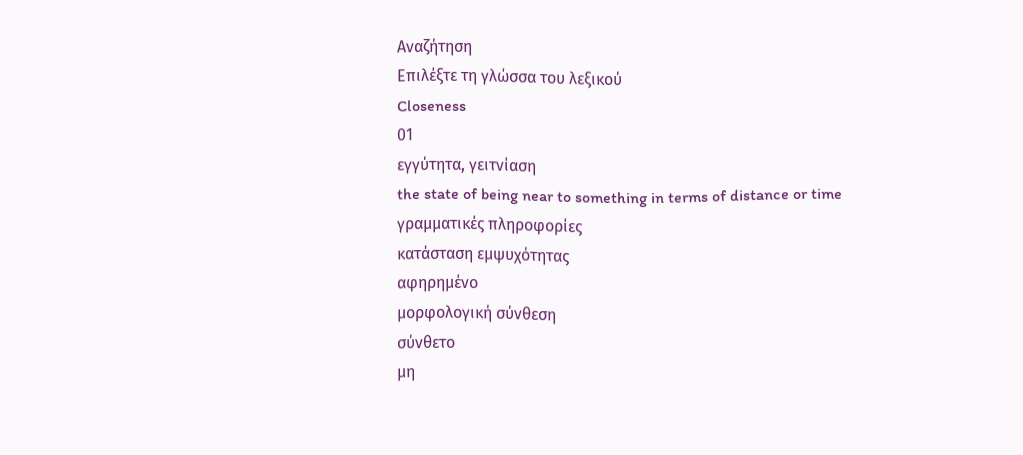Αναζήτηση
Επιλέξτε τη γλώσσα του λεξικού
Closeness
01
εγγύτητα, γειτνίαση
the state of being near to something in terms of distance or time
γραμματικές πληροφορίες
κατάσταση εμψυχότητας
αφηρημένο
μορφολογική σύνθεση
σύνθετο
μη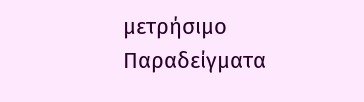μετρήσιμο
Παραδείγματα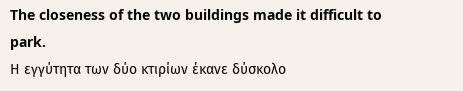The closeness of the two buildings made it difficult to park.
Η εγγύτητα των δύο κτιρίων έκανε δύσκολο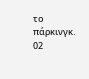το πάρκινγκ.
02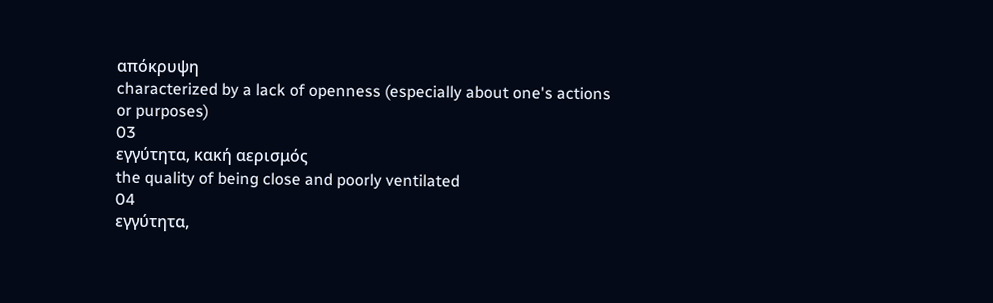απόκρυψη
characterized by a lack of openness (especially about one's actions or purposes)
03
εγγύτητα, κακή αερισμός
the quality of being close and poorly ventilated
04
εγγύτητα,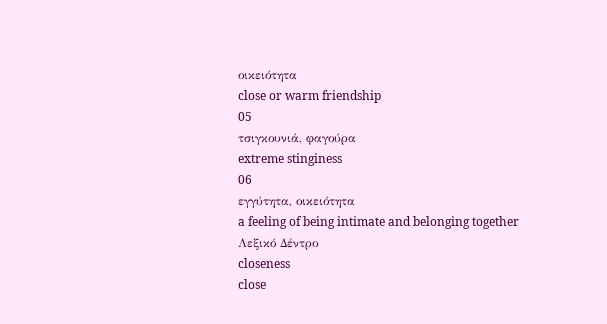οικειότητα
close or warm friendship
05
τσιγκουνιά, φαγούρα
extreme stinginess
06
εγγύτητα, οικειότητα
a feeling of being intimate and belonging together
Λεξικό Δέντρο
closeness
close